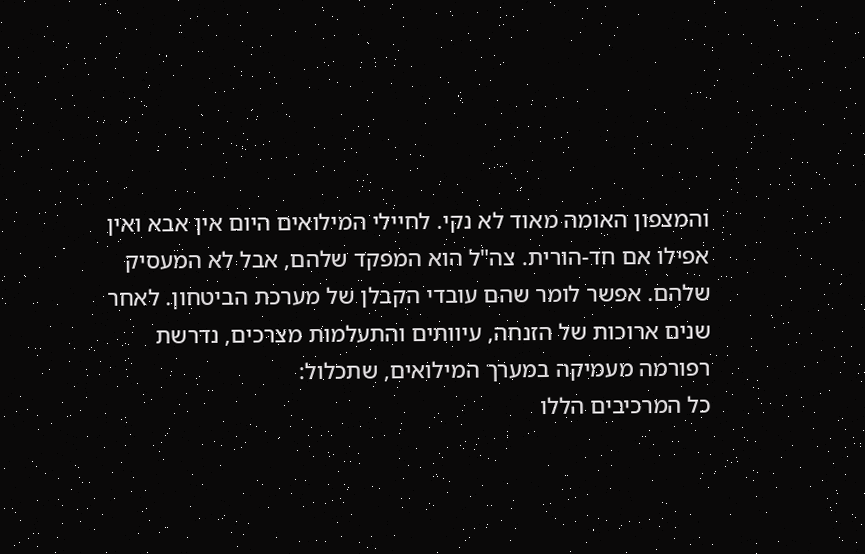והמצפון האומה מאוד לא נקי. לחיילי המילואים היום אין אבא ואין אפילו אם חד-הורית. צה"ל הוא המפקד שלהם, אבל לא המעסיק שלהם. אפשר לומר שהם עובדי הקבלן של מערכת הביטחון. לאחר שנים ארוכות של הזנחה, עיוותים והתעלמות מצרכים, נדרשת רפורמה מעמיקה במערך המילואים, שתכלול:
כל המרכיבים הללו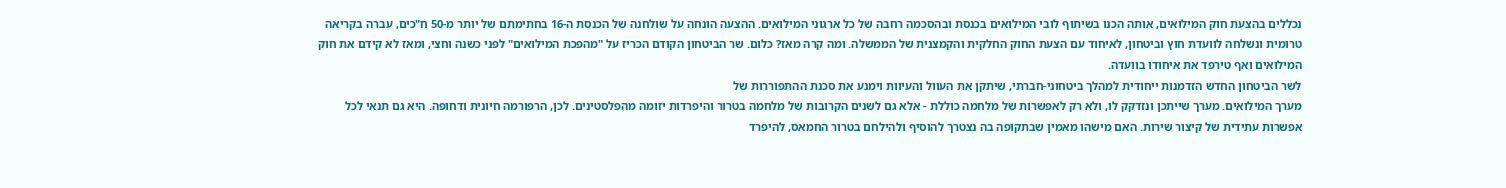נכללים בהצעת חוק המילואים, אותה הכנו בשיתוף לובי המילואים בכנסת ובהסכמה רחבה של כל ארגוני המילואים. ההצעה הונחה על שולחנה של הכנסת ה-16 בחתימתם של יותר מ-50 ח"כים, עברה בקריאה טרומית ונשלחה לוועדת חוץ וביטחון, לאיחוד עם הצעת החוק החלקית והקמצנית של הממשלה. ומה קרה מאז? כלום. שר הביטחון הקודם הכריז על "מהפכת המילואים" לפני כשנה וחצי, ומאז לא קידם את חוק המילואים ואף טירפד את איחודו בוועדה.
לשר הביטחון החדש הזדמנות ייחודית למהלך ביטחוני-חברתי, שיתקן את העוול והעיוות וימנע את סכנת ההתפוררות של
מערך המילואים. מערך שייתכן ונזדקק לו, ולא רק לאפשרות של מלחמה כוללת - אלא גם לשנים הקרובות של מלחמה בטרור והיפרדות יזומה מהפלסטינים. לכן, הרפורמה חיונית ודחופה. היא גם תנאי לכל אפשרות עתידית של קיצור שירות. האם מישהו מאמין שבתקופה בה נצטרך להוסיף ולהילחם בטרור החמאס, להיפרד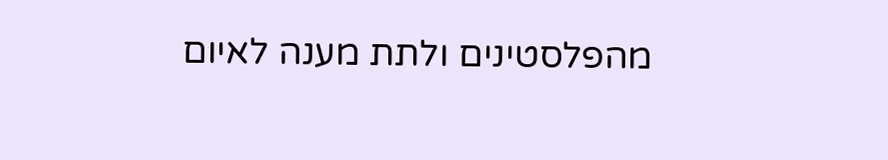מהפלסטינים ולתת מענה לאיום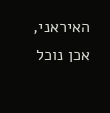האיראני, אכן נוכל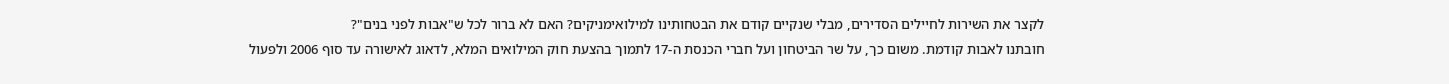לקצר את השירות לחיילים הסדירים, מבלי שנקיים קודם את הבטחותינו למילואימניקים? האם לא ברור לכל ש"אבות לפני בנים"?
חובתנו לאבות קודמת. משום כך, על שר הביטחון ועל חברי הכנסת ה-17 לתמוך בהצעת חוק המילואים המלא, לדאוג לאישורה עד סוף 2006 ולפעול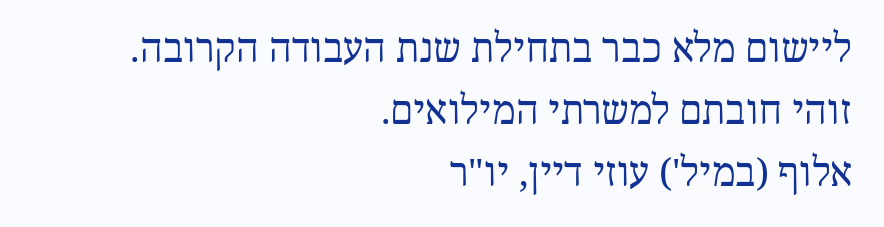ליישום מלא כבר בתחילת שנת העבודה הקרובה. זוהי חובתם למשרתי המילואים.
אלוף (במיל') עוזי דיין, יו"ר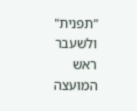"תפנית" ולשעבר ראש המועצה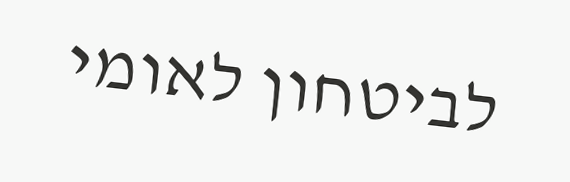לביטחון לאומי